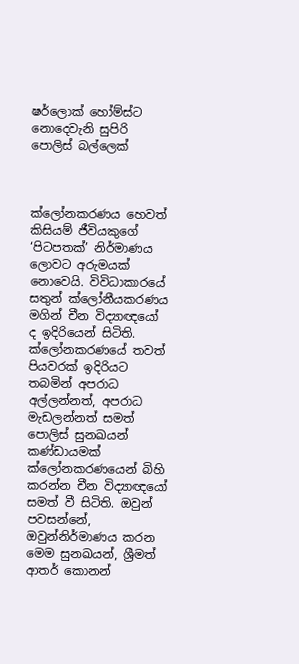ෂර්ලොක් හෝම්ස්ට නොදෙවැනි සුපිරි පොලිස් බල්ලෙක්



ක්ලෝනකරණය හෙවත් කිසියම් ජීවියකුගේ ‘පිටපතක්’ නිර්මාණය ලොවට අරුමයක් නොවෙයි. විවිධාකාරයේ සතුන් ක්ලෝනීයකරණය මගින් චීන විද්‍යාඥයෝ ද ඉදිරියෙන් සිටිති. ක්ලෝනකරණයේ තවත් පියවරක් ඉදිරියට තබමින් අපරාධ අල්ලන්නත්, අපරාධ මැඩලන්නත් සමත් පොලිස් සුනඛයන් කණ්ඩායමක් ක්ලෝනකරණයෙන් බිහි කරන්න චීන විද්‍යාඥයෝ සමත් වී සිටිති. ඔවුන් පවසන්නේ, ඔවුන්නිර්මාණය කරන මෙම සුනඛයන්, ශ්‍රීමත් ආතර් කොනන්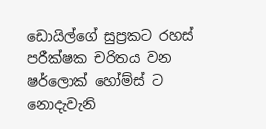ඩොයිල්ගේ සුප්‍රකට රහස් පරීක්ෂක චරිතය වන ෂර්ලොක් හෝම්ස් ට නොදැවැනි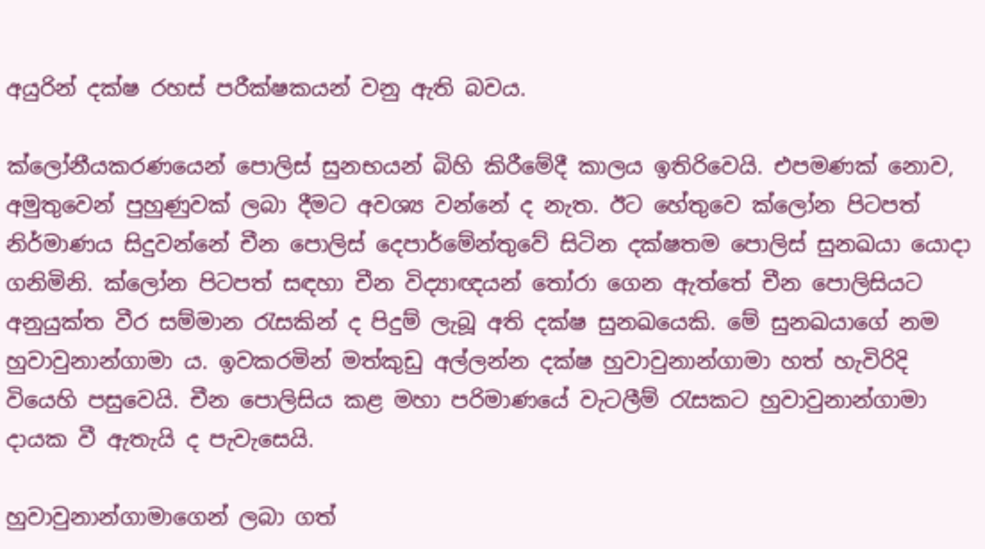අයුරින් දක්ෂ රහස් පරීක්ෂකයන් වනු ඇති බවය.

ක්ලෝනීයකරණයෙන් පොලිස් සුනභයන් බිහි කිරීමේදී කාලය ඉතිරිවෙයි. එපමණක් නොව, අමුතුවෙන් පුහුණුවක් ලබා දීමට අවශ්‍ය වන්නේ ද නැත. ඊට හේතුවෙ ක්ලෝන පිටපත් නිර්මාණය සිදුවන්නේ චීන පොලිස් දෙපාර්මේන්තුවේ සිටින දක්ෂතම පොලිස් සුනඛයා යොදා ගනිමිනි. ක්ලෝන පිටපත් සඳහා චීන විද්‍යාඥයන් තෝරා ගෙන ඇත්තේ චීන පොලිසියට අනුයුක්ත වීර සම්මාන රැසකින් ද පිදුම් ලැබූ අති දක්ෂ සුනඛයෙකි. මේ සුනඛයාගේ නම හුවාවුනාන්ගාමා ය. ඉවකරමින් මත්කුඩු අල්ලන්න දක්ෂ හුවාවුනාන්ගාමා හත් හැවිරිදි වියෙහි පසුවෙයි. චීන පොලිසිය කළ මහා පරිමාණයේ වැටලීම් රැසකට හුවාවුනාන්ගාමා දායක වී ඇතැයි ද පැවැසෙයි.

හුවාවුනාන්ගාමාගෙන් ලබා ගත්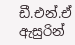ඩී.එන්.ඒ ඇසුරින්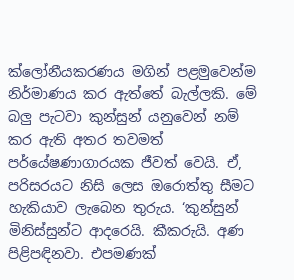ක්ලෝනීයකරණය මගින් පළමුවෙන්ම නිර්මාණය කර ඇත්තේ බැල්ලකි. මේ බලු පැටවා කුන්සුන් යනුවෙන් නම් කර ඇති අතර තවමත් පර්යේෂණාගාරයක ජීවත් වෙයි. ඒ, පරිසරයට නිසි ලෙස ඔරොත්තු සීමට හැකියාව ලැබෙන තුරුය. ‘කුන්සුන් මිනිස්සුන්ට ආදරෙයි. කීකරුයි. අණ පිළිපඳිනවා. එපමණක්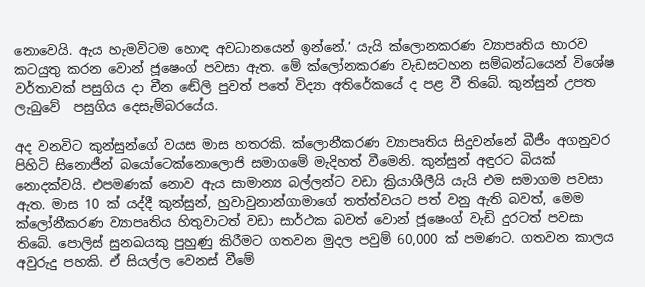නොවෙයි. ඇය හැමවිටම හොඳ අවධානයෙන් ඉන්නේ.’ යැයි ක්ලොනකරණ ව්‍යාපෘතිය භාරව කටයුතු කරන වොන් ජූෂෙංග් පවසා ඇත. මේ ක්ලෝනකරණ වැඩසටහන සම්බන්ධයෙන් විශේෂ වර්තාවක් පසුගිය දා චීන ඬේලි පුවත් පතේ විද්‍යා අතිරේකයේ ද පළ වී තිබේ. කුන්සුන් උපත ලැබුවේ  පසුගිය දෙසැම්බරයේය.

අද වනවිට කුන්සුන්ගේ වයස මාස හතරකි. ක්ලොනීකරණ ව්‍යාපෘතිය සිදුවන්නේ බීජීං අගනුවර පිහිටි සිනොජීන් බයෝටෙක්නොලොජි සමාගමේ මැදිහත් වීමෙනි. කුන්සුන් අඳුරට බියක් නොදක්වයි. එපමණක් නොව ඇය සාමාන්‍ය බල්ලන්ට වඩා ක්‍රියාශීලීයි යැයි එම සමාගම පවසා ඇත. මාස 10 ක් යද්දී කුන්සුන්, හුවාවුනාන්ගාමාගේ තත්ත්වයට පත් වනු ඇති බවත්, මෙම ක්ලෝනීකරණ ව්‍යාපෘතිය හිතුවාටත් වඩා සාර්ථක බවත් වොන් ජූෂෙංග් වැඩි දුරටත් පවසා තිබේ. පොලිස් සුනඛයකු පුහුණු කිරීමට ගතවන මුදල පවුම් 60,000 ක් පමණට. ගතවන කාලය අවුරුදු පහකි. ඒ සියල්ල වෙනස් වීමේ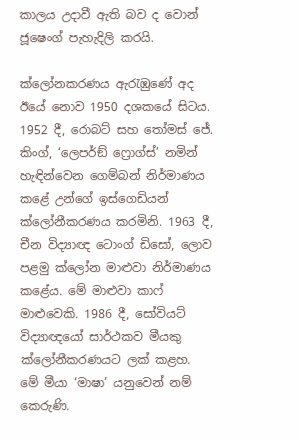කාලය උදාවී ඇති බව ද වොන් ජූෂෙංග් පැහැදිලි කරයි.

ක්ලෝනකරණය ඇරැඹුණේ අද ඊයේ නොව 1950 දශකයේ සිටය. 1952 දී, රොබට් සහ තෝමස් ජේ. කිංග්, ‘ලෙපර්ඞ් ෆ්‍රොග්ස්’ නමින් හැඳින්වෙන ගෙම්බන් නිර්මාණය කළේ උන්ගේ ඉස්ගෙඩියන් ක්ලෝනීකරණය කරමිනි. 1963 දී, චීන විද්‍යාඥ ටොංග් ඩිසෝ, ලොව පළමු ක්ලෝන මාළුවා නිර්මාණය කළේය. මේ මාළුවා කාෆ් මාළුවෙකි. 1986 දී, සෝවියට් විද්‍යාඥයෝ සාර්ථකව මීයකු ක්ලෝනීකරණයට ලක් කළහ. මේ මීයා ‘මාෂා’ යනුවෙන් නම් කෙරුණි.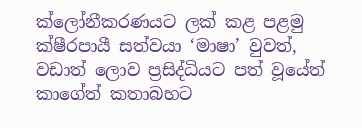ක්ලෝනීකරණයට ලක් කළ පළමු ක්ෂීරපායී සත්වයා ‘මාෂා’ වුවත්, වඩාත් ලොව ප්‍රසිද්ධියට පත් වූයේත් කාගේත් කතාබහට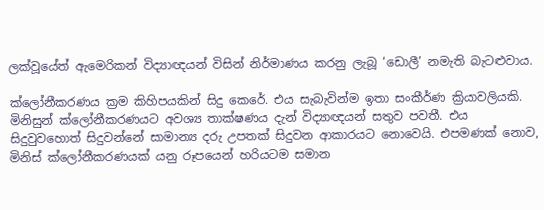ලක්වූයේත් ඇමෙරිකන් විද්‍යාඥයන් විසින් නිර්මාණය කරනු ලැබූ ‘ඩොලී’ නමැති බැටළුවාය.

ක්ලෝනීකරණය ක්‍රම කිහිපයකින් සිදු කෙරේ. එය සැබැවින්ම ඉතා සංකීර්ණ ක්‍රියාවලියකි. මිනිසුන් ක්ලෝනීකරණයට අවශ්‍ය තාක්ෂණය දැන් විද්‍යාඥයන් සතුව පවතී. එය සිදුවුවහොත් සිදුවන්නේ සාමාන්‍ය දරු උපතක් සිදුවන ආකාරයට නොවෙයි. එපමණක් නොව, මිනිස් ක්ලෝනීකරණයක් යනු රූපයෙන් හරියටම සමාන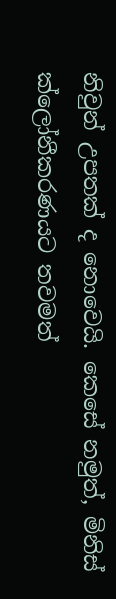නිවුන් උපතක් ද නොවෙයි. කෙසේ නමුත්, මිනිස් ක්ලෝනීකරණයට තවමත්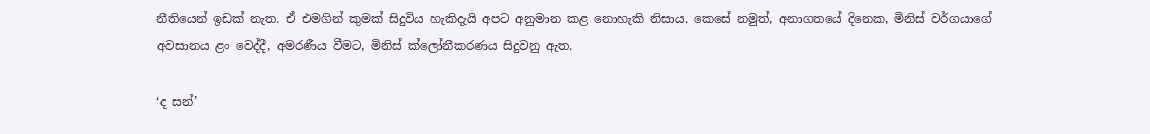නීතියෙන් ඉඩක් නැත. ඒ එමගින් කුමක් සිදුවිය හැකිදැයි අපට අනුමාන කළ නොහැකි නිසාය. කෙසේ නමුත්, අනාගතයේ දිනෙක, මිනිස් වර්ගයාගේ අවසානය ළං වෙද්දී, අමරණීය වීමට, මිනිස් ක්ලෝනීකරණය සිදුවනු ඇත.

‘ද සන්’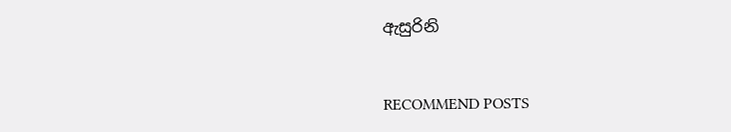ඇසුරිනි


RECOMMEND POSTS